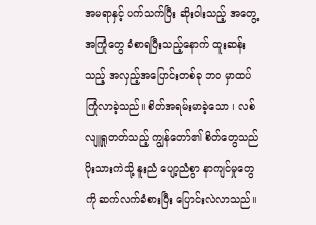အမရာနှင့် ပက်သက်ပြီး ဆိုးဝါးသည့် အတွေ့အကြုံတွေ ခံစာရပြီးသည့်နောက် ထူးဆန်းသည့် အလှည့်အပြောင်းတစ်ခု ဘ၀ မှာထပ်ကြုံလာခဲ့သည်။ စိတ်အရမ်းမာခဲ့သော ၊ လစ်လျူရှုတတ်သည့် ကျွန်တော်၏ စိတ်တွေသည် ပိုးသားကဲသို့ နူးညံ ပျော့ညံစွာ နာကျင်မှုတွေကို ဆက်လက်ခံစားပြီး ပြောင်းလဲလာသည်။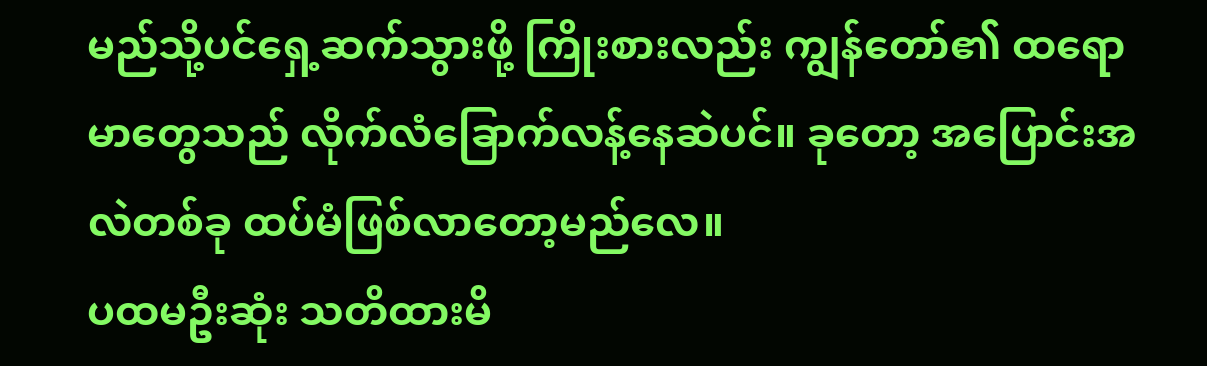မည်သို့ပင်ရှေ့ဆက်သွားဖို့ ကြိုးစားလည်း ကျွန်တော်၏ ထရောမာတွေသည် လိုက်လံခြောက်လန့်နေဆဲပင်။ ခုတော့ အပြောင်းအလဲတစ်ခု ထပ်မံဖြစ်လာတော့မည်လေ။
ပထမဦးဆုံး သတိထားမိ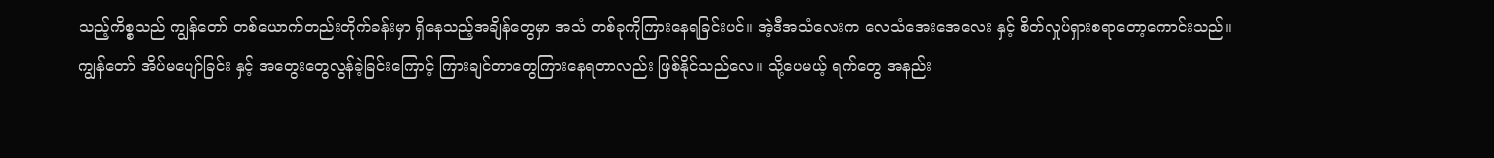သည့်ကိစ္စသည် ကျွန်တော် တစ်ယောက်တည်းတိုက်ခန်းမှာ ရှိနေသည့်အချိန်တွေမှာ အသံ တစ်ခုကိုကြားနေရခြင်းပင်။ အဲ့ဒီအသံလေးက လေသံအေးအေလေး နှင့် စိတ်လှုပ်ရှားစရာတော့ကောင်းသည်။ ကျွန်တော် အိပ်မပျော်ခြင်း နှင့် အတွေးတွေလွန်ခဲ့ခြင်းကြောင့် ကြားချင်တာတွေကြားနေရတာလည်း ဖြစ်နိုင်သည်လေ။ သို့ပေမယ့် ရက်တွေ အနည်း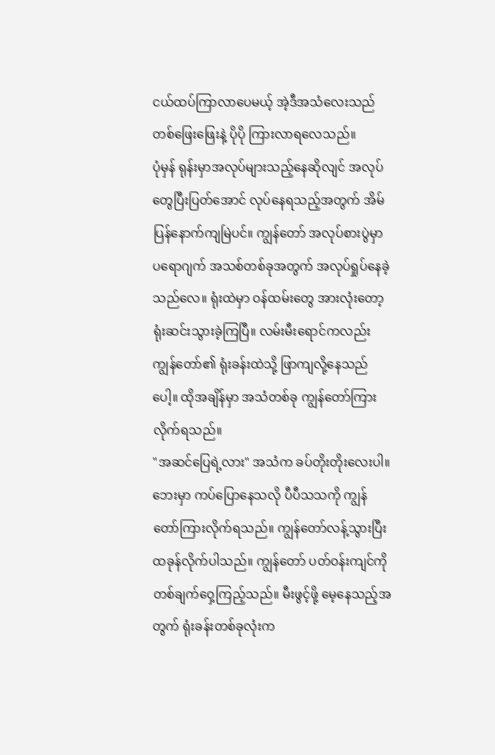ငယ်ထပ်ကြာလာပေမယ့် အဲ့ဒီအသံလေးသည် တစ်ဖြေးဖြေးနဲ့ ပိုပို ကြားလာရလေသည်။
ပုံမှန် ရုန်းမှာအလုပ်များသည့်နေဆိုလျင် အလုပ်တွေပြီးပြတ်အောင် လုပ်နေရသည့်အတွက် အိမ်ပြန်နောက်ကျမြဲပင်။ ကျွန်တော် အလုပ်စားပွဲမှာ ပရောဂျက် အသစ်တစ်ခုအတွက် အလုပ်ရှုပ်နေခဲ့သည်လေ။ ရုံးထဲမှာ ဝန်ထမ်းတွေ အားလုံးတော့ ရုံးဆင်းသွားခဲ့ကြပြီ။ လမ်းမီးရောင်ကလည်း ကျွန်တော်၏ ရုံးခန်းထဲသို့ ဖြာကျလို့နေသည်ပေါ့။ ထိုအချိန်မှာ အသံတစ်ခု ကျွန်တော်ကြားလိုက်ရသည်။
"အဆင်ပြေရဲ့လား" အသံက ခပ်တိုးတိုးလေးပါ။ ဘေးမှာ ကပ်ပြောနေသလို ပီပီသသကို ကျွန်တော်ကြားလိုက်ရသည်။ ကျွန်တော်လန့်သွားပြီး ထခုန်လိုက်ပါသည်။ ကျွန်တော် ပတ်ဝန်းကျင်ကိုတစ်ချက်ဝှေ့ကြည့်သည်။ မီးဖွင့်ဖို့ မေ့နေသည့်အတွက် ရုံးခန်းတစ်ခုလုံးက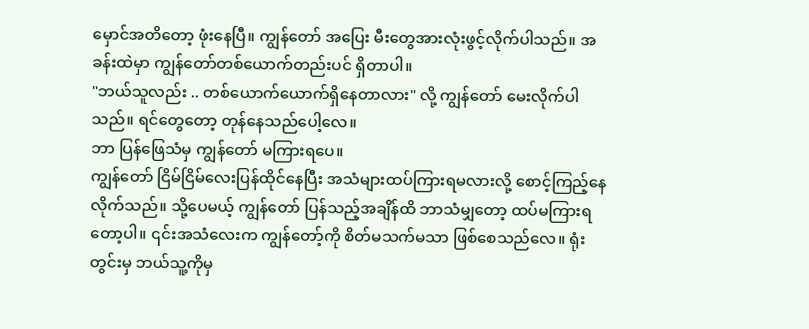မှောင်အတိတော့ ဖုံးနေပြီ။ ကျွန်တော် အပြေး မီးတွေအားလုံးဖွင့်လိုက်ပါသည်။ အခန်းထဲမှာ ကျွန်တော်တစ်ယောက်တည်းပင် ရှိတာပါ။
"ဘယ်သူလည်း .. တစ်ယောက်ယောက်ရှိနေတာလား" လို့ ကျွန်တော် မေးလိုက်ပါသည်။ ရင်တွေတော့ တုန်နေသည်ပေါ့လေ။
ဘာ ပြန်ဖြေသံမှ ကျွန်တော် မကြားရပေ။
ကျွန်တော် ငြိမ်ငြိမ်လေးပြန်ထိုင်နေပြီး အသံများထပ်ကြားရမလားလို့ စောင့်ကြည့်နေလိုက်သည်။ သို့ပေမယ့် ကျွန်တော် ပြန်သည့်အချိန်ထိ ဘာသံမျှတော့ ထပ်မကြားရတော့ပါ။ ၎င်းအသံလေးက ကျွန်တော့်ကို စိတ်မသက်မသာ ဖြစ်စေသည်လေ။ ရုံးတွင်းမှ ဘယ်သူ့ကိုမှ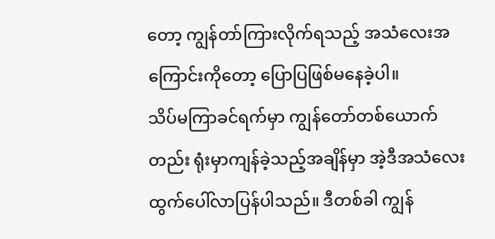တော့ ကျွန်တာ်ကြားလိုက်ရသည့် အသံလေးအကြောင်းကိုတော့ ပြောပြဖြစ်မနေခဲ့ပါ။
သိပ်မကြာခင်ရက်မှာ ကျွန်တော်တစ်ယောက်တည်း ရုံးမှာကျန်ခဲ့သည့်အချိန်မှာ အဲ့ဒီအသံလေး ထွက်ပေါ်လာပြန်ပါသည်။ ဒီတစ်ခါ ကျွန်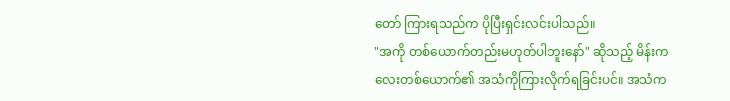တော် ကြားရသည်က ပိုပြီးရှင်းလင်းပါသည်။
"အကို တစ်ယောက်တည်းမဟုတ်ပါဘူးနော်" ဆိုသည့် မိန်းကလေးတစ်ယောက်၏ အသံကိုကြားလိုက်ရခြင်းပင်။ အသံက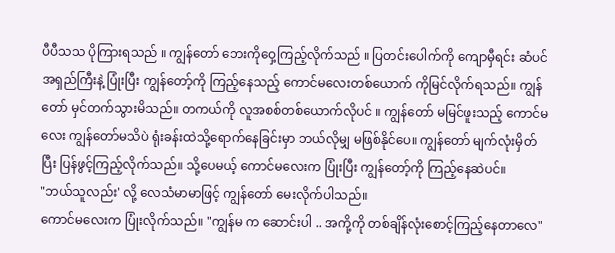ပီပီသသ ပိုကြားရသည် ။ ကျွန်တော် ဘေးကိုဝှေ့ကြည့်လိုက်သည် ။ ပြတင်းပေါက်ကို ကျောမှီရင်း ဆံပင်အရှည်ကြီးနဲ့ ပြုံးပြီး ကျွန်တော့်ကို ကြည့်နေသည့် ကောင်မလေးတစ်ယောက် ကိုမြင်လိုက်ရသည်။ ကျွန်တော် မှင်တက်သွားမိသည်။ တကယ်ကို လူအစစ်တစ်ယောက်လိုပင် ။ ကျွန်တော် မမြင်ဖူးသည့် ကောင်မလေး ကျွန်တော်မသိပဲ ရုံးခန်းထဲသို့ရောက်နေခြင်းမှာ ဘယ်လိုမျှ မဖြစ်နိုင်ပေ။ ကျွန်တော် မျက်လုံးမှိတ်ပြီး ပြန်ဖွင့်ကြည့်လိုက်သည်။ သို့ပေမယ့် ကောင်မလေးက ပြုံးပြီး ကျွန်တော့်ကို ကြည့်နေဆဲပင်။
"ဘယ်သူလည်း' လို့ လေသံမာမာဖြင့် ကျွန်တော် မေးလိုက်ပါသည်။
ကောင်မလေးက ပြုံးလိုက်သည်။ "ကျွန်မ က ဆောင်းပါ .. အကို့ကို တစ်ချိန်လုံးစောင့်ကြည့်နေတာလေ"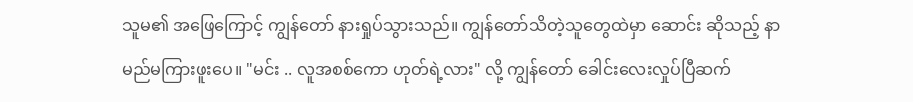သူမ၏ အဖြေကြောင့် ကျွန်တော် နားရှုပ်သွားသည်။ ကျွန်တော်သိတဲ့သူတွေထဲမှာ ဆောင်း ဆိုသည့် နာမည်မကြားဖူးပေ။ "မင်း .. လူအစစ်ကော ဟုတ်ရဲ့လား" လို့ ကျွန်တော် ခေါင်းလေးလှုပ်ပြီဆက်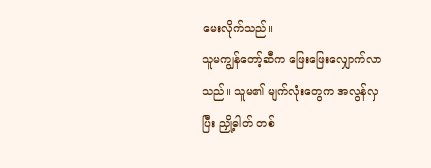မေးလိုက်သည်။
သူမကျွန်တော့်ဆီက ဖြေးဖြေးလျှောက်လာသည်။ သူမ၏ မျက်လုံးတွေက အလွန်လှပြီး ညှို့ဓါတ် တစ်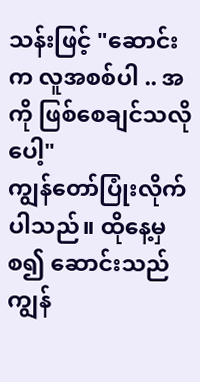သန်းဖြင့် "ဆောင်းက လူအစစ်ပါ .. အကို ဖြစ်စေချင်သလိုပေါ့"
ကျွန်တော်ပြုံးလိုက်ပါသည်။ ထိုနေ့မှ စ၍ ဆောင်းသည် ကျွန်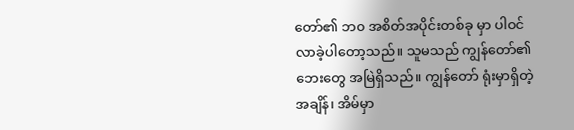တော်၏ ဘ၀ အစိတ်အပိုင်းတစ်ခု မှာ ပါဝင်လာခဲ့ပါတော့သည်။ သူမသည် ကျွန်တော်၏ ဘေးတွေ အမြဲရှိသည်။ ကျွန်တော် ရုံးမှာရှိတဲ့ အချိန်၊ အိမ်မှာ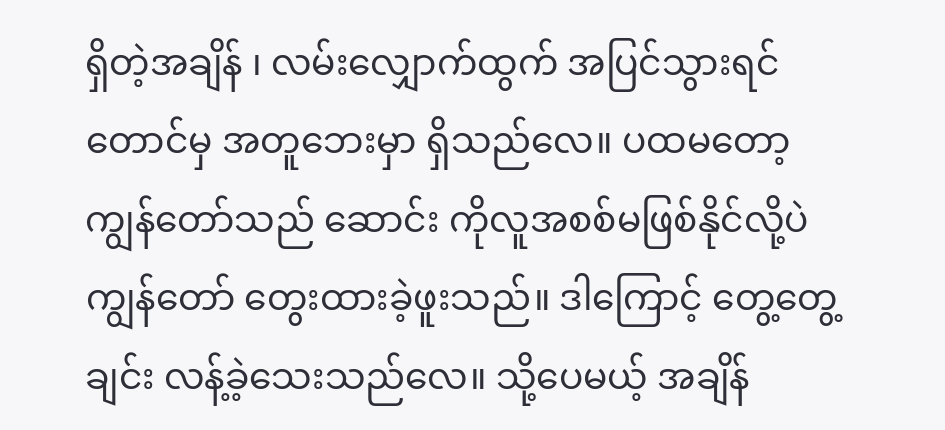ရှိတဲ့အချိန် ၊ လမ်းလျှောက်ထွက် အပြင်သွားရင်တောင်မှ အတူဘေးမှာ ရှိသည်လေ။ ပထမတော့ ကျွန်တော်သည် ဆောင်း ကိုလူအစစ်မဖြစ်နိုင်လို့ပဲကျွန်တော် တွေးထားခဲ့ဖူးသည်။ ဒါကြောင့် တွေ့တွေ့ချင်း လန့်ခဲ့သေးသည်လေ။ သို့ပေမယ့် အချိန်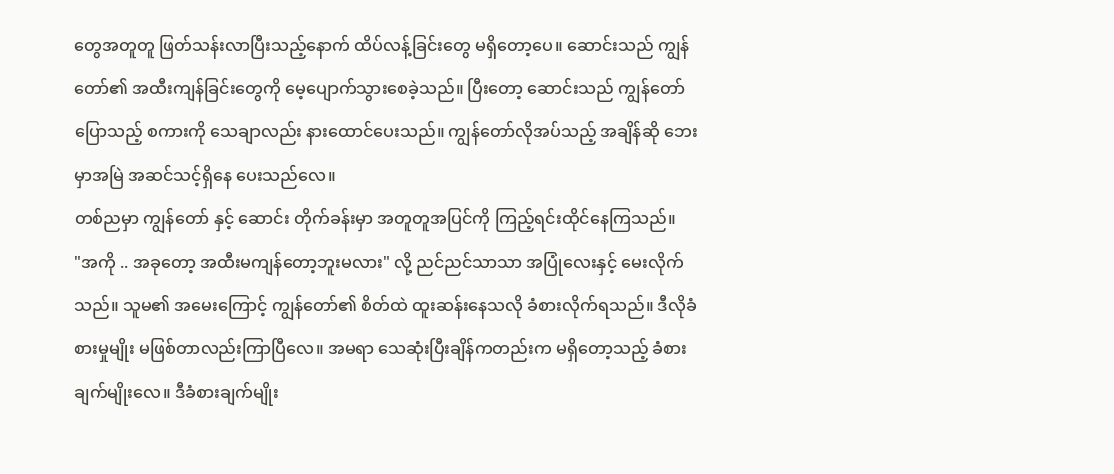တွေအတူတူ ဖြတ်သန်းလာပြီးသည့်နောက် ထိပ်လန့်ခြင်းတွေ မရှိတော့ပေ။ ဆောင်းသည် ကျွန်တော်၏ အထီးကျန်ခြင်းတွေကို မေ့ပျောက်သွားစေခဲ့သည်။ ပြီးတော့ ဆောင်းသည် ကျွန်တော်ပြောသည့် စကားကို သေချာလည်း နားထောင်ပေးသည်။ ကျွန်တော်လိုအပ်သည့် အချိန်ဆို ဘေးမှာအမြဲ အဆင်သင့်ရှိနေ ပေးသည်လေ။
တစ်ညမှာ ကျွန်တော် နှင့် ဆောင်း တိုက်ခန်းမှာ အတူတူအပြင်ကို ကြည့်ရင်းထိုင်နေကြသည်။
"အကို .. အခုတော့ အထီးမကျန်တော့ဘူးမလား" လို့ ညင်ညင်သာသာ အပြုံလေးနှင့် မေးလိုက်သည်။ သူမ၏ အမေးကြောင့် ကျွန်တော်၏ စိတ်ထဲ ထူးဆန်းနေသလို ခံစားလိုက်ရသည်။ ဒီလိုခံစားမှုမျိုး မဖြစ်တာလည်းကြာပြီလေ။ အမရာ သေဆုံးပြီးချိန်ကတည်းက မရှိတော့သည့် ခံစားချက်မျိုးလေ။ ဒီခံစားချက်မျိုး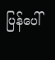ပြန်ပေါ်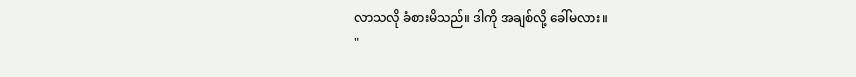လာသလို ခံစားမိသည်။ ဒါကို အချစ်လို့ ခေါ်မလား။
"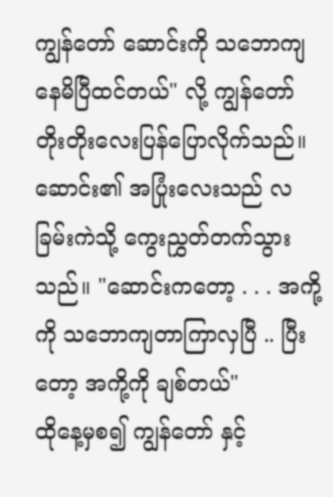ကျွန်တော် ဆောင်းကို သဘောကျနေမိပြီထင်တယ်" လို့ ကျွန်တော် တိုးတိုးလေးပြန်ပြောလိုက်သည်။
ဆောင်း၏ အပြုံးလေးသည် လခြမ်းကဲသို့ ကွေးညွှတ်တက်သွားသည်။ "ဆောင်းကတော့ . . . အကို့ကို သဘောကျတာကြာလှပြီ .. ပြီးတော့ အကို့ကို ချစ်တယ်"
ထိုနေ့မှစ၍ ကျွန်တော် နှင့်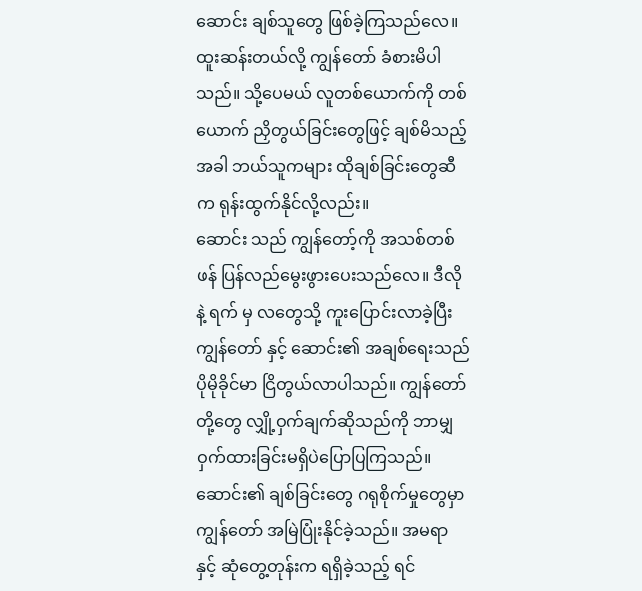ဆောင်း ချစ်သူတွေ ဖြစ်ခဲ့ကြသည်လေ။ ထူးဆန်းတယ်လို့ ကျွန်တော် ခံစားမိပါသည်။ သို့ပေမယ် လူတစ်ယောက်ကို တစ်ယောက် ညှိတွယ်ခြင်းတွေဖြင့် ချစ်မိသည့်အခါ ဘယ်သူကများ ထိုချစ်ခြင်းတွေဆီက ရုန်းထွက်နိုင်လို့လည်း။
ဆောင်း သည် ကျွန်တော့်ကို အသစ်တစ်ဖန် ပြန်လည်မွေးဖွားပေးသည်လေ။ ဒီလိုနဲ့ ရက် မှ လတွေသို့ ကူးပြောင်းလာခဲ့ပြီး ကျွန်တော် နှင့် ဆောင်း၏ အချစ်ရေးသည် ပိုမိုခိုင်မာ ငြိတွယ်လာပါသည်။ ကျွန်တော်တို့တွေ လျှို့ဝှက်ချက်ဆိုသည်ကို ဘာမျှဝှက်ထားခြင်းမရှိပဲပြောပြကြသည်။ ဆောင်း၏ ချစ်ခြင်းတွေ ဂရုစိုက်မှုတွေမှာ ကျွန်တော် အမြဲပြုံးနိုင်ခဲ့သည်။ အမရာ နှင့် ဆုံတွေ့တုန်းက ရရှိခဲ့သည့် ရင်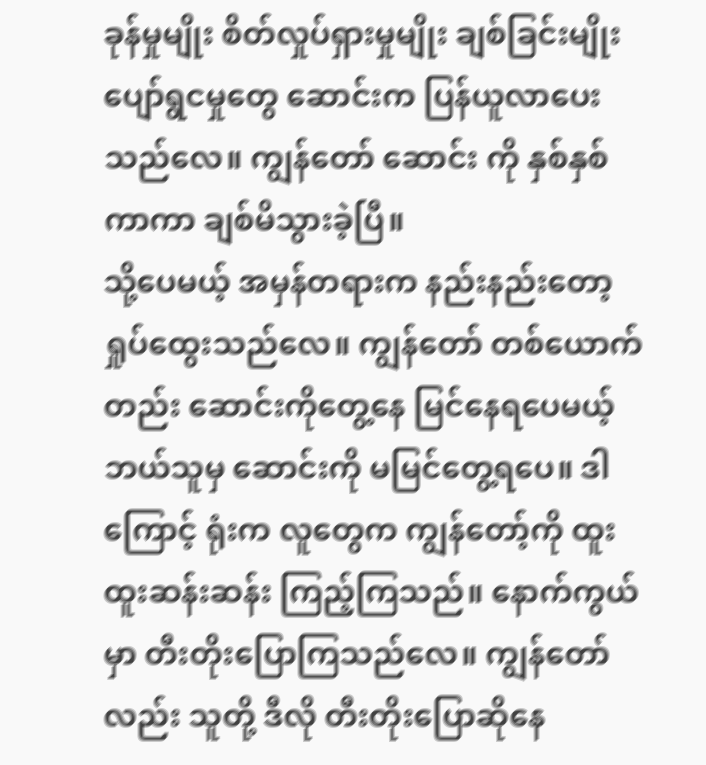ခုန်မှုမျိုး စိတ်လှုပ်ရှားမှုမျိုး ချစ်ခြင်းမျိုး ပျော်ရွငမှုတွေ ဆောင်းက ပြန်ယူလာပေးသည်လေ။ ကျွန်တော် ဆောင်း ကို နှစ်နှစ်ကာကာ ချစ်မိသွားခဲ့ပြီ။
သို့ပေမယ့် အမှန်တရားက နည်းနည်းတော့ ရှုပ်ထွေးသည်လေ။ ကျွန်တော် တစ်ယောက်တည်း ဆောင်းကိုတွေ့နေ မြင်နေရပေမယ့် ဘယ်သူမှ ဆောင်းကို မမြင်တွေ့ရပေ။ ဒါကြောင့် ရုံးက လူတွေက ကျွန်တော့်ကို ထူးထူးဆန်းဆန်း ကြည့်ကြသည်။ နောက်ကွယ်မှာ တီးတိုးပြောကြသည်လေ။ ကျွန်တော်လည်း သူတို့ ဒီလို တီးတိုးပြောဆိုနေ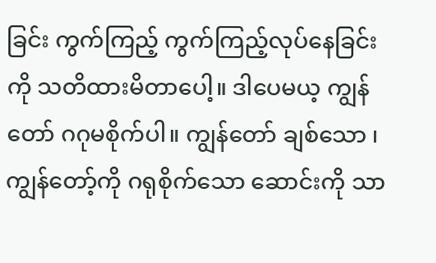ခြင်း ကွက်ကြည့် ကွက်ကြည့်လုပ်နေခြင်းကို သတိထားမိတာပေါ့။ ဒါပေမယ့ ကျွန်တော် ဂဂုမစိုက်ပါ။ ကျွန်တော် ချစ်သော ၊ ကျွန်တော့်ကို ဂရုစိုက်သော ဆောင်းကို သာ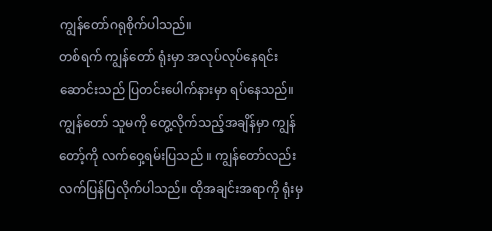ကျွန်တော်ဂရုစိုက်ပါသည်။
တစ်ရက် ကျွန်တော် ရုံးမှာ အလုပ်လုပ်နေရင်း ဆောင်းသည် ပြတင်းပေါက်နားမှာ ရပ်နေသည်။ ကျွန်တော် သူမကို တွေ့လိုက်သည့်အချိန်မှာ ကျွန်တော့်ကို လက်ဝှေ့ရမ်းပြသည် ။ ကျွန်တော်လည်း လက်ပြန်ပြလိုက်ပါသည်။ ထိုအချင်းအရာကို ရုံးမှ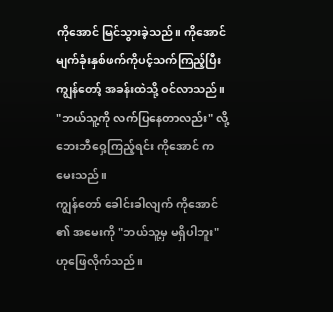ကိုအောင် မြင်သွားခဲ့သည်။ ကိုအောင် မျက်ခုံးနှစ်ဖက်ကိုပင့်သက်ကြည့်ပြီး ကျွန်တော့် အခန်းထဲသို့ ဝင်လာသည်။
"ဘယ်သူ့ကို လက်ပြနေတာလည်း" လို့ ဘေးဘီဝှေ့ကြည့်ရင်း ကိုအောင် က မေးသည်။
ကျွန်တော် ခေါင်းခါလျက် ကိုအောင် ၏ အမေးကို "ဘယ်သူ့မှ မရှိပါဘူး" ဟုဖြေလိုက်သည်။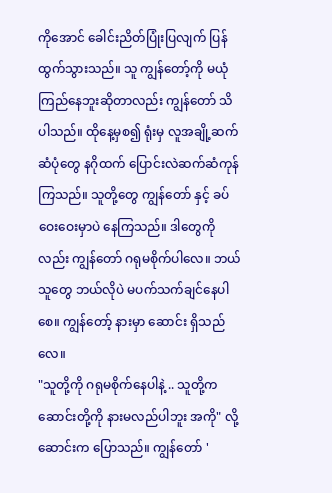ကိုအောင် ခေါင်းညိတ်ပြုံးပြလျက် ပြန်ထွက်သွားသည်။ သူ ကျွန်တော့်ကို မယုံကြည်နေဘူးဆိုတာလည်း ကျွန်တော် သိပါသည်။ ထိုနေ့မှစ၍ ရုံးမှ လူအချို့ဆက်ဆံပုံတွေ နဂိုထက် ပြောင်းလဲဆက်ဆံကုန်ကြသည်။ သူတို့တွေ ကျွန်တော် နှင့် ခပ်ဝေးဝေးမှာပဲ နေကြသည်။ ဒါတွေကိုလည်း ကျွန်တော် ဂရုမစိုက်ပါလေ။ ဘယ်သူတွေ ဘယ်လိုပဲ မပက်သက်ချင်နေပါစေ။ ကျွန်တော့် နားမှာ ဆောင်း ရှိသည်လေ။
"သူတို့ကို ဂရုမစိုက်နေပါနဲ့ .. သူတို့က ဆောင်းတို့ကို နားမလည်ပါဘူး အကို" လို့ ဆောင်းက ပြောသည်။ ကျွန်တော် '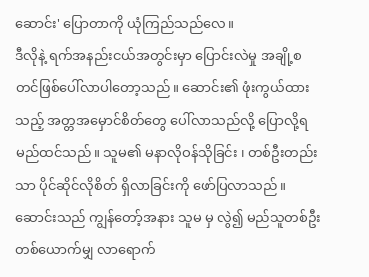ဆောင်း' ပြောတာကို ယုံကြည်သည်လေ။
ဒီလိုနဲ့ ရက်အနည်းငယ်အတွင်းမှာ ပြောင်းလဲမှု အချို့စတင်ဖြစ်ပေါ်လာပါတော့သည်။ ဆောင်း၏ ဖုံးကွယ်ထားသည့် အတ္တအမှောင်စိတ်တွေ ပေါ်လာသည်လို့ ပြောလို့ရမည်ထင်သည်။ သူမ၏ မနာလိုဝန်သိုခြင်း ၊ တစ်ဦးတည်းသာ ပိုင်ဆိုင်လိုစိတ် ရှိလာခြင်းကို ဖော်ပြလာသည်။ ဆောင်းသည် ကျွန်တော့်အနား သူမ မှ လွဲ၍ မည်သူတစ်ဦးတစ်ယောက်မျှ လာရောက်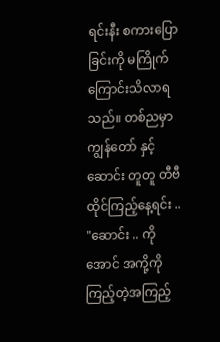ရင်းနီး စကားပြောခြင်းကို မကြိုက်ကြောင်းသိလာရသည်။ တစ်ညမှာ ကျွန်တော် နှင့် ဆောင်း တူတူ တီဗီ ထိုင်ကြည့်နေ့ရင်း ..
"ဆောင်း .. ကိုအောင် အကို့ကို ကြည့်တဲ့အကြည့်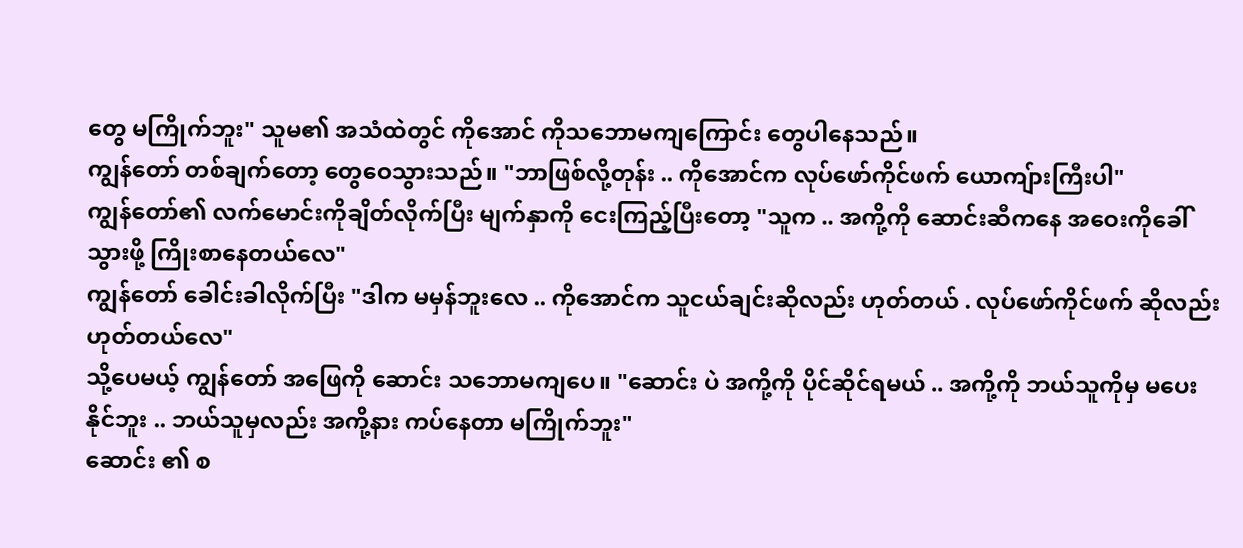တွေ မကြိုက်ဘူး" သူမ၏ အသံထဲတွင် ကိုအောင် ကိုသဘောမကျကြောင်း တွေပါနေသည်။
ကျွန်တော် တစ်ချက်တော့ တွေဝေသွားသည်။ "ဘာဖြစ်လို့တုန်း .. ကိုအောင်က လုပ်ဖော်ကိုင်ဖက် ယောကျ်ားကြီးပါ"
ကျွန်တော်၏ လက်မောင်းကိုချိတ်လိုက်ပြီး မျက်နှာကို ငေးကြည့်ပြီးတော့ "သူက .. အကို့ကို ဆောင်းဆီကနေ အဝေးကိုခေါ်သွားဖို့ ကြိုးစာနေတယ်လေ"
ကျွန်တော် ခေါင်းခါလိုက်ပြီး "ဒါက မမှန်ဘူးလေ .. ကိုအောင်က သူငယ်ချင်းဆိုလည်း ဟုတ်တယ် . လုပ်ဖော်ကိုင်ဖက် ဆိုလည်းဟုတ်တယ်လေ"
သို့ပေမယ့် ကျွန်တော် အဖြေကို ဆောင်း သဘောမကျပေ။ "ဆောင်း ပဲ အကို့ကို ပိုင်ဆိုင်ရမယ် .. အကို့ကို ဘယ်သူကိုမှ မပေးနိုင်ဘူး .. ဘယ်သူမှလည်း အကို့နား ကပ်နေတာ မကြိုက်ဘူး"
ဆောင်း ၏ စ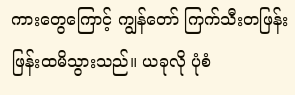ကားတွေကြောင့် ကျွန်တော် ကြက်သီးတဖြန်းဖြန်းထမိသွားသည်။ ယခုလို ပုံစံ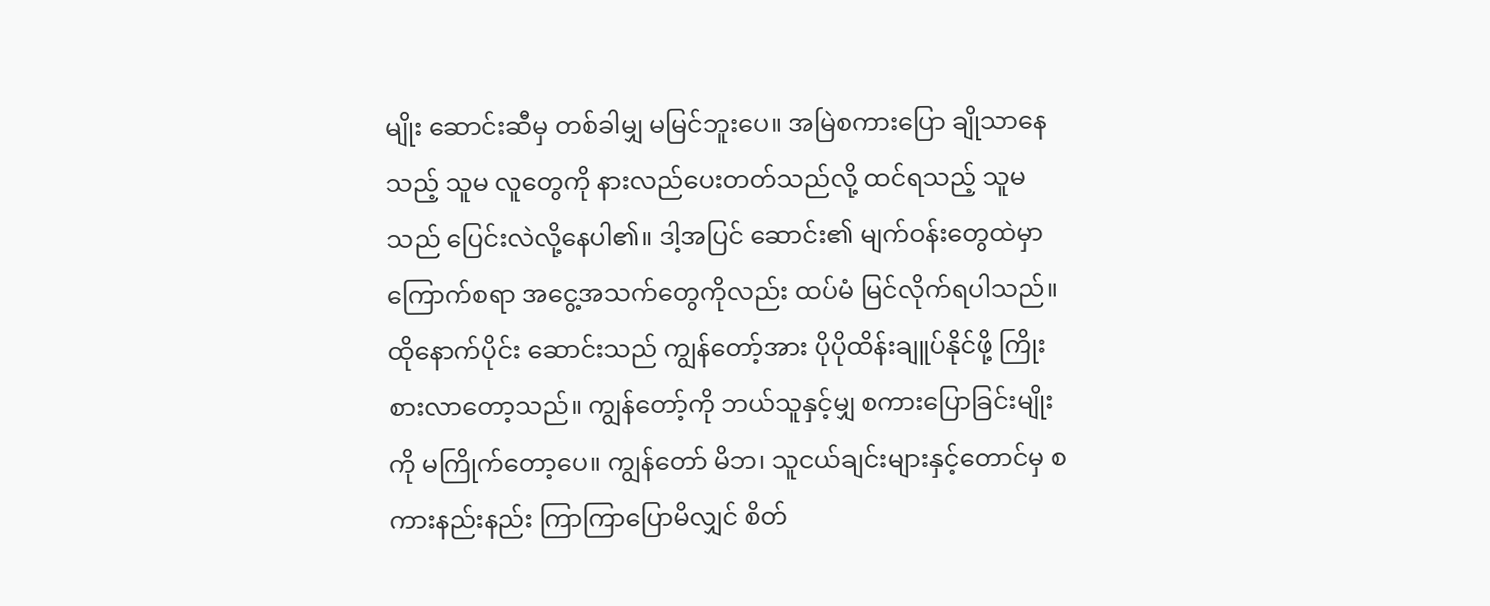မျိုး ဆောင်းဆီမှ တစ်ခါမျှ မမြင်ဘူးပေ။ အမြဲစကားပြော ချိုသာနေသည့် သူမ လူတွေကို နားလည်ပေးတတ်သည်လို့ ထင်ရသည့် သူမ သည် ပြေင်းလဲလို့နေပါ၏။ ဒါ့အပြင် ဆောင်း၏ မျက်ဝန်းတွေထဲမှာ ကြောက်စရာ အငွေ့အသက်တွေကိုလည်း ထပ်မံ မြင်လိုက်ရပါသည်။
ထိုနောက်ပိုင်း ဆောင်းသည် ကျွန်တော့်အား ပိုပိုထိန်းချူပ်နိုင်ဖို့ ကြိုးစားလာတော့သည်။ ကျွန်တော့်ကို ဘယ်သူနှင့်မျှ စကားပြောခြင်းမျိုးကို မကြိုက်တော့ပေ။ ကျွန်တော် မိဘ၊ သူငယ်ချင်းများနှင့်တောင်မှ စကားနည်းနည်း ကြာကြာပြောမိလျှင် စိတ်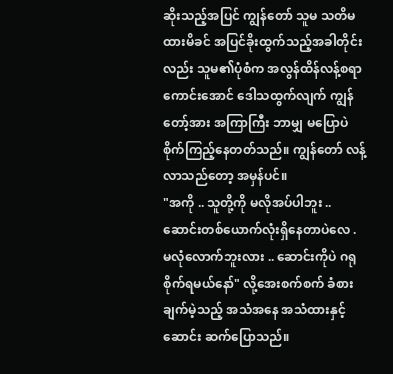ဆိုးသည့်အပြင် ကျွန်တော် သူမ သတိမထားမိခင် အပြင်ခိုးထွက်သည့်အခါတိုင်းလည်း သူမ၏ပုံစံက အလွန်ထိန်လန့်စရာကောင်းအောင် ဒေါသထွက်လျက် ကျွန်တော့်အား အကြာကြီး ဘာမျှ မပြောပဲ စိုက်ကြည့်နေတတ်သည်။ ကျွန်တော် လန့်လာသည်တော့ အမှန်ပင်။
"အကို .. သူတို့ကို မလိုအပ်ပါဘူး .. ဆောင်းတစ်ယောက်လုံးရှိနေတာပဲလေ . မလုံလောက်ဘူးလား .. ဆောင်းကိုပဲ ဂရုစိုက်ရမယ်နော်" လို့အေးစက်စက် ခံစားချက်မဲ့သည့် အသံအနေ အသံထားနှင့် ဆောင်း ဆက်ပြောသည်။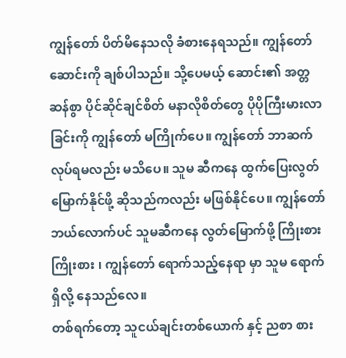ကျွန်တော် ပိတ်မိနေသလို ခံစားနေရသည်။ ကျွန်တော် ဆောင်းကို ချစ်ပါသည်။ သို့ပေမယ့် ဆောင်း၏ အတ္တဆန်စွာ ပိုင်ဆိုင်ချင်စိတ် မနာလိုစိတ်တွေ ပိုပိုကြီးမားလာခြင်းကို ကျွန်တော် မကြိုက်ပေ။ ကျွန်တော် ဘာဆက်လုပ်ရမလည်း မသိပေ။ သူမ ဆီကနေ ထွက်ပြေးလွတ်မြောက်နိုင်ဖို့ ဆိုသည်ကလည်း မဖြစ်နိုင်ပေ။ ကျွန်တော် ဘယ်လောက်ပင် သူမဆီကနေ လွတ်မြောက်ဖို့ ကြိုးစား ကြိုးစား ၊ ကျွန်တော် ရောက်သည့်နေရာ မှာ သူမ ရောက်ရှိလို့ နေသည်လေ။
တစ်ရက်တော့ သူငယ်ချင်းတစ်ယောက် နှင့် ညစာ စား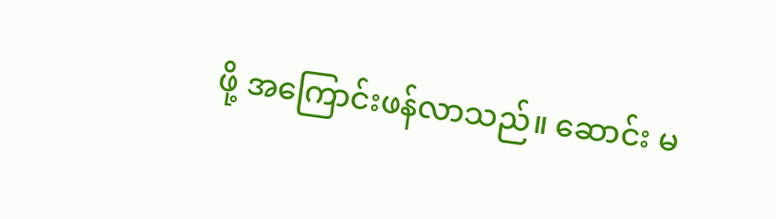ဖို့ အကြောင်းဖန်လာသည်။ ဆောင်း မ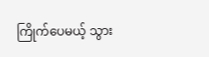ကြိုက်ပေမယ့် သွား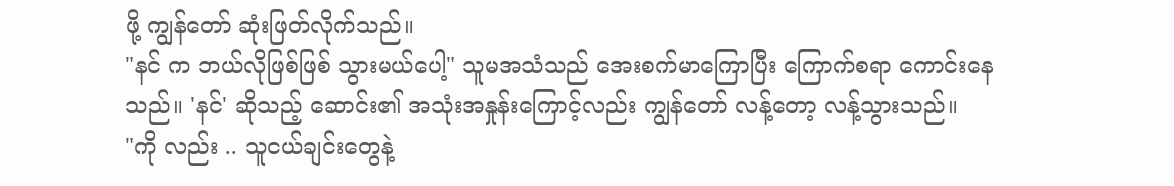ဖို့ ကျွန်တော် ဆုံးဖြတ်လိုက်သည်။
"နင် က ဘယ်လိုဖြစ်ဖြစ် သွားမယ်ပေါ့" သူမအသံသည် အေးစက်မာကြောပြီး ကြောက်စရာ ကောင်းနေသည်။ 'နင်' ဆိုသည့် ဆောင်း၏ အသုံးအနှုန်းကြောင့်လည်း ကျွန်တော် လန့်တော့ လန့်သွားသည်။
"ကို လည်း .. သူငယ်ချင်းတွေနဲ့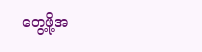တွေ့ဖို့အ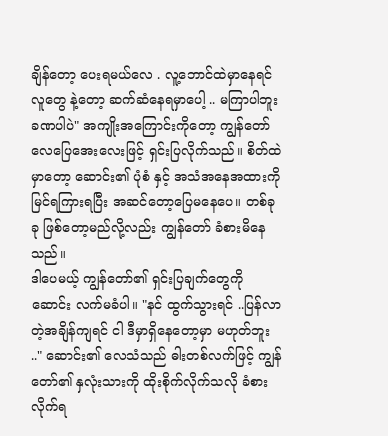ချိန်တော့ ပေးရမယ်လေ . လူ့ဘောင်ထဲမှာနေရင် လူတွေ နဲ့တော့ ဆက်ဆံနေရမှာပေါ့ .. မကြာပါဘူး ခဏပါပဲ" အကျိုးအကြောင်းကိုတော့ ကျွန်တော် လေပြေအေးလေးဖြင့် ရှင်းပြလိုက်သည်။ စိတ်ထဲမှာတော့ ဆောင်း၏ ပုံစံ နှင့် အသံအနေအထားကို မြင်ရကြားရပြီး အဆင်တော့ပြေမနေပေ။ တစ်ခုခု ဖြစ်တော့မည်လို့လည်း ကျွန်တော် ခံစားမိနေသည်။
ဒါပေမယ့် ကျွန်တော်၏ ရှင်းပြချက်တွေကို ဆောင်း လက်မခံပါ။ "နင် ထွက်သွားရင် ..ပြန်လာတဲ့အချိန်ကျရင် ငါ ဒီမှာရှိနေတော့မှာ မဟုတ်ဘူး .." ဆောင်း၏ လေသံသည် ဓါးတစ်လက်ဖြင့် ကျွန်တော်၏ နှလုံးသားကို ထိုးစိုက်လိုက်သလို ခံစားလိုက်ရ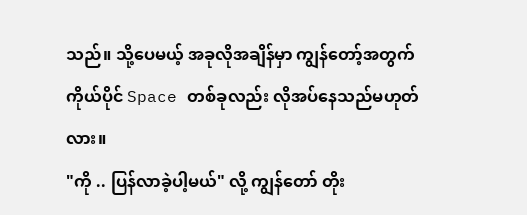သည်။ သို့ပေမယ့် အခုလိုအချိန်မှာ ကျွန်တော့်အတွက် ကိုယ်ပိုင် Space တစ်ခုလည်း လိုအပ်နေသည်မဟုတ်လား။
"ကို .. ပြန်လာခဲ့ပါ့မယ်" လို့ ကျွန်တော် တိုး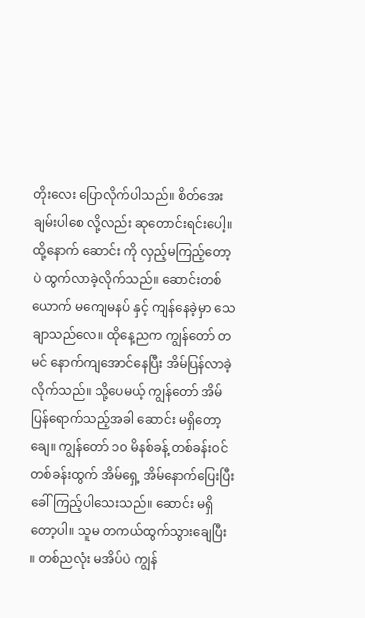တိုးလေး ပြောလိုက်ပါသည်။ စိတ်အေးချမ်းပါစေ လို့လည်း ဆုတောင်းရင်းပေါ့။ ထို့နောက် ဆောင်း ကို လှည့်မကြည့်တော့ပဲ ထွက်လာခဲ့လိုက်သည်။ ဆောင်းတစ်ယောက် မကျေမနပ် နှင့် ကျန်နေခဲ့မှာ သေချာသည်လေ။ ထိုနေ့ညက ကျွန်တော် တမင် နောက်ကျအောင်နေပြီး အိမ်ပြန်လာခဲ့လိုက်သည်။ သို့ပေမယ့် ကျွန်တော် အိမ်ပြန်ရောက်သည့်အခါ ဆောင်း မရှိတော့ချေ။ ကျွန်တော် ၁၀ မိနစ်ခန့် တစ်ခန်းဝင်တစ်ခန်းထွက် အိမ်ရှေ့ အိမ်နောက်ပြေးပြီး ခေါ်ကြည့်ပါသေးသည်။ ဆောင်း မရှိတော့ပါ။ သူမ တကယ်ထွက်သွားချေပြီး ။ တစ်ညလုံး မအိပ်ပဲ ကျွန်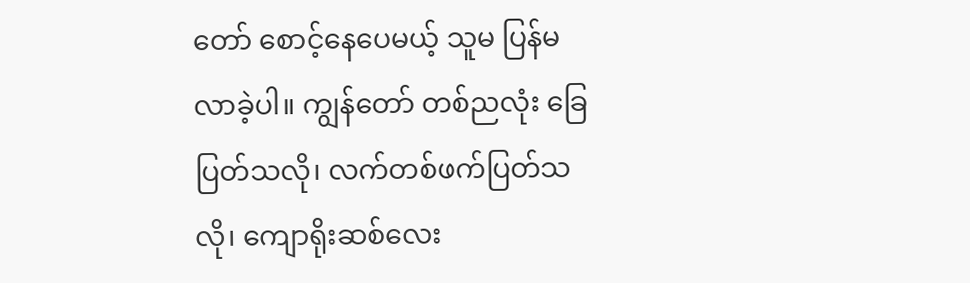တော် စောင့်နေပေမယ့် သူမ ပြန်မလာခဲ့ပါ။ ကျွန်တော် တစ်ညလုံး ခြေပြတ်သလို၊ လက်တစ်ဖက်ပြတ်သလို၊ ကျောရိုးဆစ်လေး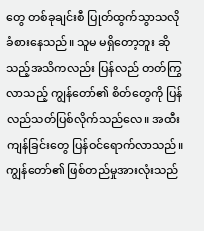တွေ တစ်ခုချင်းစီ ပြုတ်ထွက်သွာသလို ခံစားနေသည်။ သူမ မရှိတော့ဘူး ဆိုသည့်အသိကလည်း ပြန်လည် တတ်ကြွလာသည့် ကျွန်တော်၏ စိတ်တွေကို ပြန်လည်သတ်ပြစ်လိုက်သည်လေ။ အထီးကျန်ခြင်းတွေ ပြန်ဝင်ရောက်လာသည်။ ကျွန်တော်၏ ဖြစ်တည်မှုအားလုံးသည်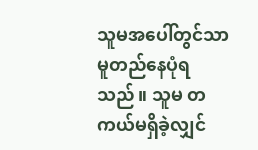သူမအပေါ်တွင်သာ မူတည်နေပုံရသည်။ သူမ တကယ်မရှိခဲ့လျှင်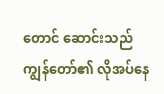တောင် ဆောင်းသည် ကျွန်တော်၏ လိုအပ်နေ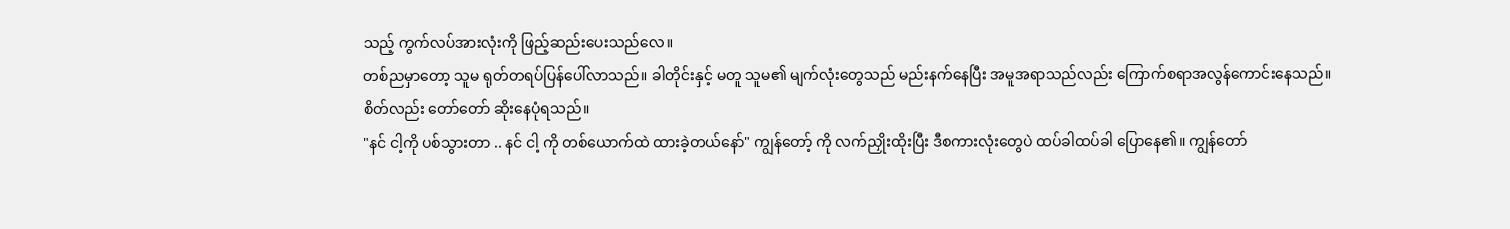သည့် ကွက်လပ်အားလုံးကို ဖြည့်ဆည်းပေးသည်လေ။
တစ်ညမှာတော့ သူမ ရုတ်တရပ်ပြန်ပေါ်လာသည်။ ခါတိုင်းနှင့် မတူ သူမ၏ မျက်လုံးတွေသည် မည်းနက်နေပြီး အမူအရာသည်လည်း ကြောက်စရာအလွန်ကောင်းနေသည်။ စိတ်လည်း တော်တော် ဆိုးနေပုံရသည်။
"နင် ငါ့ကို ပစ်သွားတာ .. နင် ငါ့ ကို တစ်ယောက်ထဲ ထားခဲ့တယ်နော်" ကျွန်တော့် ကို လက်ညှိုးထိုးပြီး ဒီစကားလုံးတွေပဲ ထပ်ခါထပ်ခါ ပြောနေ၏။ ကျွန်တော်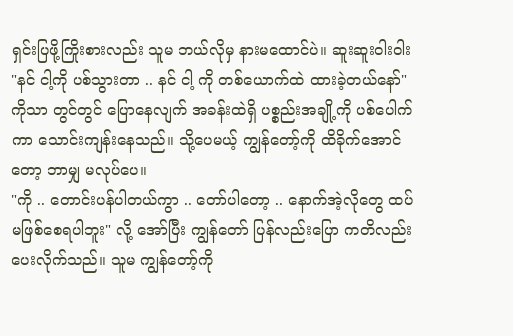ရှင်းပြဖို့ကြိုးစားလည်း သူမ ဘယ်လိုမှ နားမထောင်ပဲ။ ဆူးဆူးဝါးဝါး "နင် ငါ့ကို ပစ်သွားတာ .. နင် ငါ့ ကို တစ်ယောက်ထဲ ထားခဲ့တယ်နော်" ကိုသာ တွင်တွင် ပြောနေလျက် အခန်းထဲရှိ ပစ္စည်းအချို့ကို ပစ်ပေါက် ကာ သောင်းကျန်းနေသည်။ သို့ပေမယ့် ကျွန်တော့်ကို ထိခိုက်အောင်တော့ ဘာမျှ မလုပ်ပေ။
"ကို .. တောင်းပန်ပါတယ်ကွာ .. တော်ပါတော့ .. နောက်အဲ့လိုတွေ ထပ်မဖြစ်စေရပါဘူး" လို့ အော်ပြီး ကျွန်တော် ပြန်လည်းပြော ကတိလည်း ပေးလိုက်သည်။ သူမ ကျွန်တော့်ကို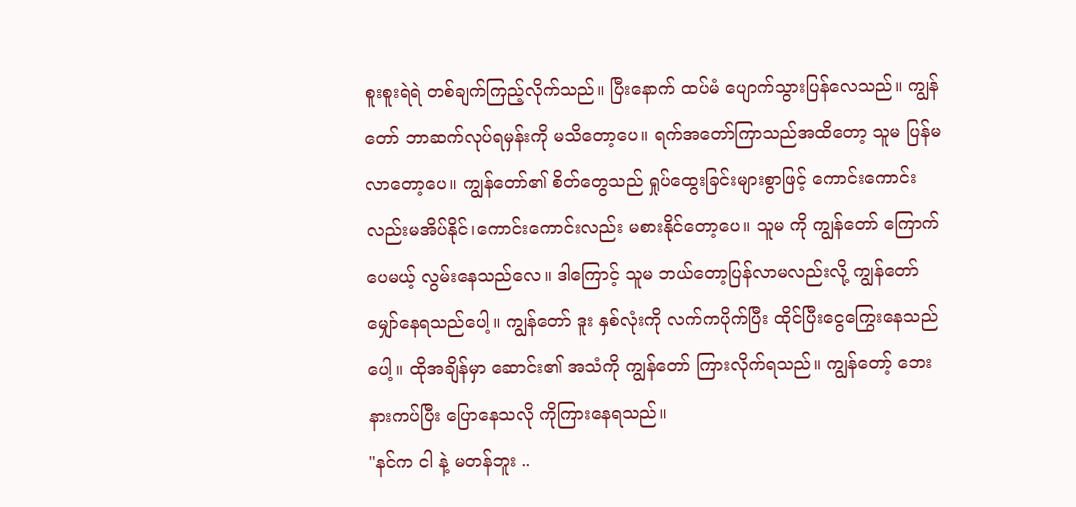စူးစူးရဲရဲ တစ်ချက်ကြည့်လိုက်သည်။ ပြီးနောက် ထပ်မံ ပျောက်သွားပြန်လေသည်။ ကျွန်တော် ဘာဆက်လုပ်ရမှန်းကို မသိတော့ပေ။ ရက်အတော်ကြာသည်အထိတော့ သူမ ပြန်မလာတော့ပေ။ ကျွန်တော်၏ စိတ်တွေသည် ရှုပ်ထွေးခြင်းများစွာဖြင့် ကောင်းကောင်းလည်းမအိပ်နိုင်၊ကောင်းကောင်းလည်း မစားနိုင်တော့ပေ။ သူမ ကို ကျွန်တော် ကြောက်ပေမယ့် လွမ်းနေသည်လေ။ ဒါကြောင့် သူမ ဘယ်တော့ပြန်လာမလည်းလို့ ကျွန်တော် မျှော်နေရသည်ပေါ့။ ကျွန်တော် ဒူး နှစ်လုံးကို လက်ကပိုက်ပြီး ထိုင်ပြီးငွေကြွေးနေသည်ပေါ့။ ထိုအချိန်မှာ ဆောင်း၏ အသံကို ကျွန်တော် ကြားလိုက်ရသည်။ ကျွန်တော့် ဘေးနားကပ်ပြီး ပြောနေသလို ကိုကြားနေရသည်။
"နင်က ငါ နဲ့ မတန်ဘူး ..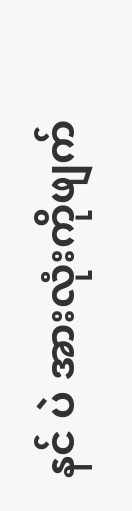နင် ပဲ အားလုံးကိုဖျက်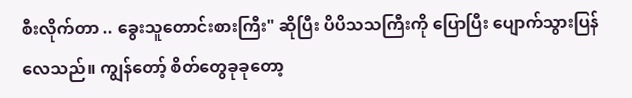စီးလိုက်တာ .. ခွေးသူတောင်းစားကြီး" ဆိုပြီး ပိပိသသကြီးကို ပြောပြီး ပျောက်သွားပြန်လေသည်။ ကျွန်တော့် စိတ်တွေခုခုတော့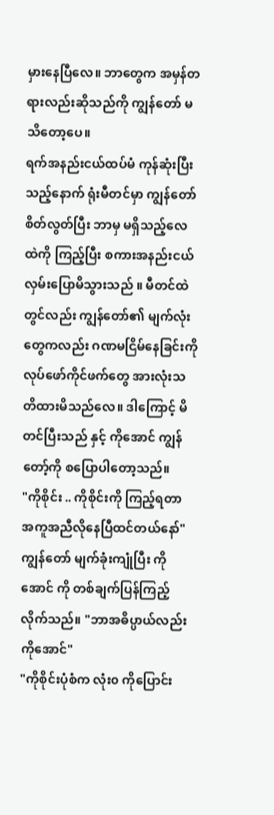မှားနေပြီလေ။ ဘာတွေက အမှန်တရားလည်းဆိုသည်ကို ကျွန်တော် မသိတော့ပေ။
ရက်အနည်းငယ်ထပ်မံ ကုန်ဆုံးပြီးသည့်နောက် ရုံးမီတင်မှာ ကျွန်တော် စိတ်လွတ်ပြီး ဘာမှ မရှိသည့်လေထဲကို ကြည့်ပြီး စကားအနည်းငယ် လှမ်းပြောမိသွားသည် ။ မီတင်ထဲတွင်လည်း ကျွန်တော်၏ မျက်လုံးတွေကလည်း ဂဏမငြိမ်နေခြင်းကို လုပ်ဖော်ကိုင်ဖက်တွေ အားလုံးသတိထားမိသည်လေ။ ဒါကြောင့် မိတင်ပြီးသည် နှင့် ကိုအောင် ကျွန်တော့်ကို စပြောပါတော့သည်။
"ကိုစိုင်း .. ကိုစိုင်းကို ကြည့်ရတာ အကူအညီလိုနေပြီထင်တယ်နော်"
ကျွန်တော် မျက်ခုံးကျုံပြီး ကိုအောင် ကို တစ်ချက်ပြန်ကြည့်လိုက်သည်။ "ဘာအဓိပ္ပာယ်လည်း ကိုအောင်"
"ကိုစိုင်းပုံစံက လုံး၀ ကိုပြောင်း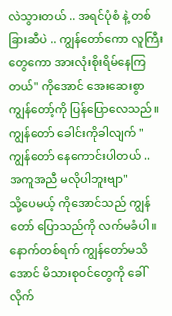လဲသွားတယ် .. အရင်ပုံစံ နဲ့ တစ်ခြားဆီပဲ .. ကျွန်တော်ကော လူကြီးတွေကော အားလုံးစိုးရိမ်နေကြတယ်" ကိုအောင် အေးဆေးစွာကျွန်တော့်ကို ပြန်ပြောလေသည်။
ကျွန်တော် ခေါင်းကိုခါလျက် "ကျွန်တော် နေကောင်းပါတယ် .. အကူအညီ မလိုပါဘူးဗျာ"
သို့ပေမယ့် ကိုအောင်သည် ကျွန်တော် ပြောသည်ကို လက်မခံပါ။ နောက်တစ်ရက် ကျွန်တော်မသိ အောင် မိသားစုဝင်တွေကို ခေါ်လိုက်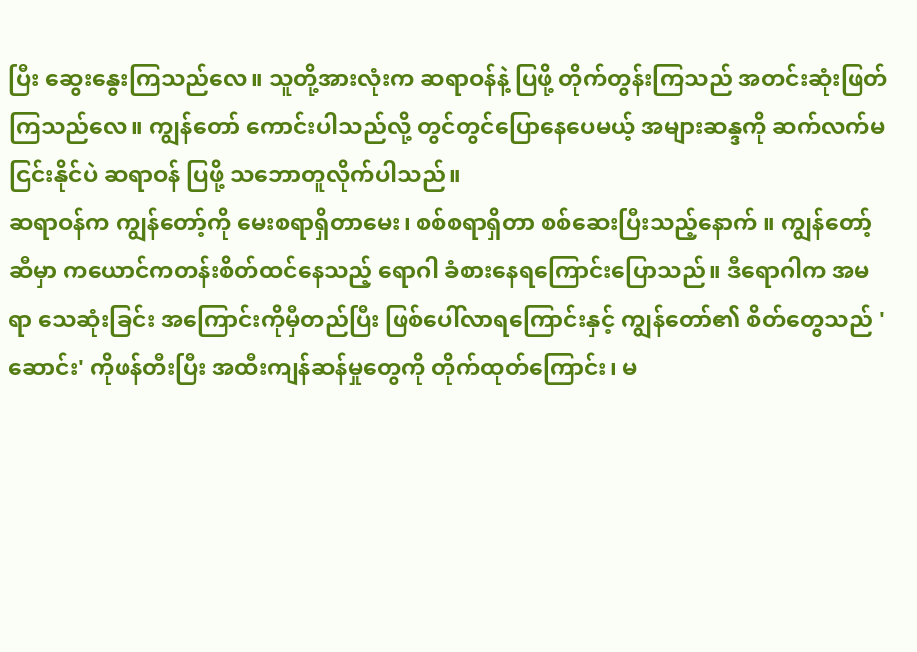ပြီး ဆွေးနွေးကြသည်လေ။ သူတို့အားလုံးက ဆရာဝန်နဲ့ ပြဖို့ တိုက်တွန်းကြသည် အတင်းဆုံးဖြတ်ကြသည်လေ။ ကျွန်တော် ကောင်းပါသည်လို့ တွင်တွင်ပြောနေပေမယ့် အများဆန္ဒကို ဆက်လက်မငြင်းနိုင်ပဲ ဆရာဝန် ပြဖို့ သဘောတူလိုက်ပါသည်။
ဆရာဝန်က ကျွန်တော့်ကို မေးစရာရှိတာမေး၊ စစ်စရာရှိတာ စစ်ဆေးပြီးသည့်နောက် ။ ကျွန်တော့်ဆီမှာ ကယောင်ကတန်းစိတ်ထင်နေသည့် ရောဂါ ခံစားနေရကြောင်းပြောသည်။ ဒီရောဂါက အမရာ သေဆုံးခြင်း အကြောင်းကိုမှီတည်ပြီး ဖြစ်ပေါ်လာရကြောင်းနှင့် ကျွန်တော်၏ စိတ်တွေသည် 'ဆောင်း' ကိုဖန်တီးပြီး အထီးကျန်ဆန်မှုတွေကို တိုက်ထုတ်ကြောင်း၊ မ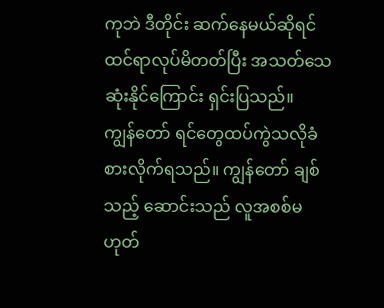ကုဘဲ ဒီတိုင်း ဆက်နေမယ်ဆိုရင် ထင်ရာလုပ်မိတတ်ပြီး အသတ်သေဆုံးနိုင်ကြောင်း ရှင်းပြသည်။
ကျွန်တော် ရင်တွေထပ်ကွဲသလိုခံစားလိုက်ရသည်။ ကျွန်တော် ချစ်သည့် ဆောင်းသည် လူအစစ်မဟုတ်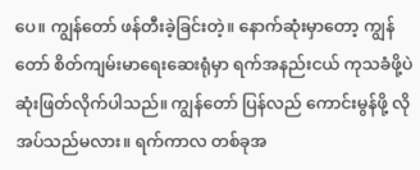ပေ။ ကျွန်တော် ဖန်တီးခဲ့ခြင်းတဲ့။ နောက်ဆုံးမှာတော့ ကျွန်တော် စိတ်ကျမ်းမာရေးဆေးရုံမှာ ရက်အနည်းငယ် ကုသခံဖို့ပဲ ဆုံးဖြတ်လိုက်ပါသည်။ ကျွန်တော် ပြန်လည် ကောင်းမွန်ဖို့ လိုအပ်သည်မလား။ ရက်ကာလ တစ်ခုအ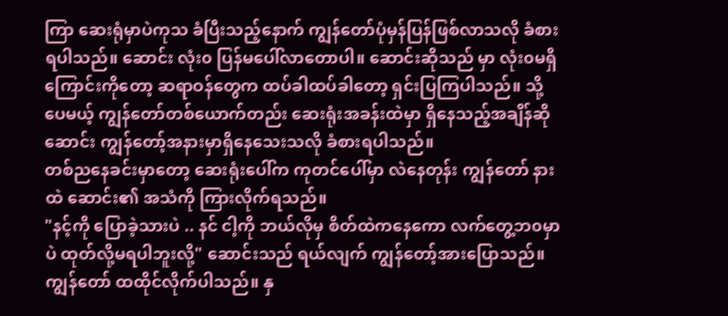ကြာ ဆေးရုံမှာပဲကုသ ခံပြီးသည့်နောက် ကျွန်တော်ပုံမှန်ပြန်ဖြစ်လာသလို ခံစားရပါသည်။ ဆောင်း လုံး၀ ပြန်မပေါ်လာတောပါ။ ဆောင်းဆိုသည် မှာ လုံး၀မရှိကြောင်းကိုတော့ ဆရာဝန်တွေက ထပ်ခါထပ်ခါတော့ ရှင်းပြကြပါသည်။ သို့ပေမယ့် ကျွန်တော်တစ်ယောက်တည်း ဆေးရုံးအခန်းထဲမှာ ရှိနေသည့်အချိန်ဆို ဆောင်း ကျွန်တော့်အနားမှာရှိနေသေးသလို ခံစားရပါသည်။
တစ်ညနေခင်းမှာတော့ ဆေးရုံးပေါ်က ကုတင်ပေါ်မှာ လဲနေတုန်း ကျွန်တော် နားထဲ ဆောင်း၏ အသံကို ကြားလိုက်ရသည်။
"နင့်ကို ပြောခဲ့သားပဲ .. နင် ငါ့ကို ဘယ်လိုမှ စိတ်ထဲကနေကော လက်တွေ့ဘ၀မှာပဲ ထုတ်လို့မရပါဘူးလို့" ဆောင်းသည် ရယ်လျက် ကျွန်တော့်အားပြောသည်။
ကျွန်တော် ထထိုင်လိုက်ပါသည်။ နှ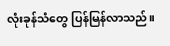လုံးခုန်သံတွေ ပြန်မြန်လာသည်။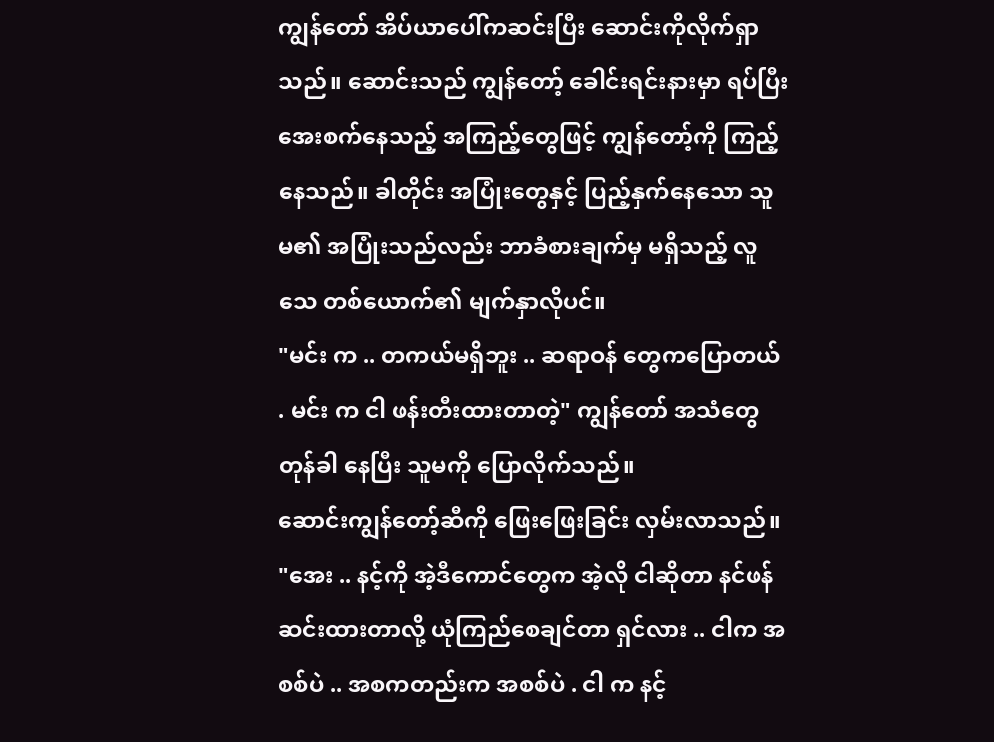ကျွန်တော် အိပ်ယာပေါ်ကဆင်းပြီး ဆောင်းကိုလိုက်ရှာသည်။ ဆောင်းသည် ကျွန်တော့် ခေါင်းရင်းနားမှာ ရပ်ပြီး အေးစက်နေသည့် အကြည့်တွေဖြင့် ကျွန်တော့်ကို ကြည့်နေသည်။ ခါတိုင်း အပြုံးတွေနှင့် ပြည့်နှက်နေသော သူမ၏ အပြုံးသည်လည်း ဘာခံစားချက်မှ မရှိသည့် လူသေ တစ်ယောက်၏ မျက်နှာလိုပင်။
"မင်း က .. တကယ်မရှိဘူး .. ဆရာဝန် တွေကပြောတယ် . မင်း က ငါ ဖန်းတီးထားတာတဲ့" ကျွန်တော် အသံတွေတုန်ခါ နေပြီး သူမကို ပြောလိုက်သည်။
ဆောင်းကျွန်တော့်ဆီကို ဖြေးဖြေးခြင်း လှမ်းလာသည်။
"အေး .. နင့်ကို အဲ့ဒီကောင်တွေက အဲ့လို ငါဆိုတာ နင်ဖန်ဆင်းထားတာလို့ ယုံကြည်စေချင်တာ ရှင်လား .. ငါက အစစ်ပဲ .. အစကတည်းက အစစ်ပဲ . ငါ က နင့်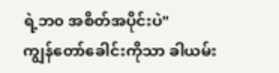ရဲ့ဘ၀ အစိတ်အပိုင်းပဲ"
ကျွန်တော်ခေါင်းကိုသာ ခါယမ်း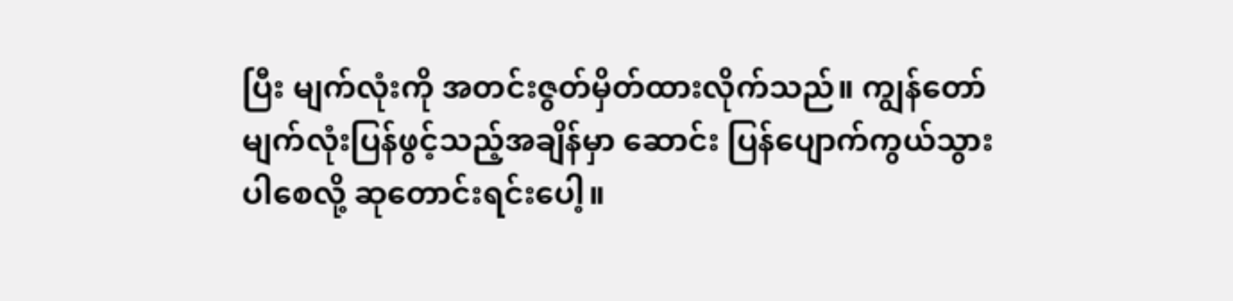ပြီး မျက်လုံးကို အတင်းဇွတ်မှိတ်ထားလိုက်သည်။ ကျွန်တော် မျက်လုံးပြန်ဖွင့်သည့်အချိန်မှာ ဆောင်း ပြန်ပျောက်ကွယ်သွားပါစေလို့ ဆုတောင်းရင်းပေါ့။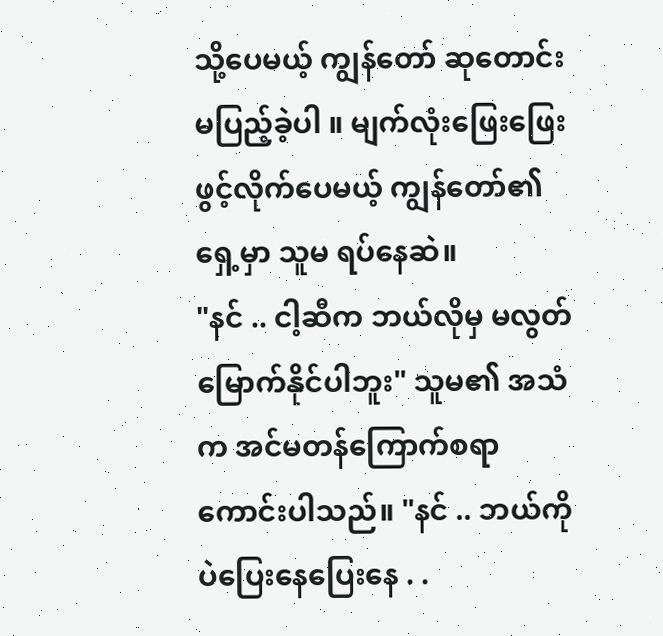သို့ပေမယ့် ကျွန်တော် ဆုတောင်းမပြည့်ခဲ့ပါ ။ မျက်လုံးဖြေးဖြေးဖွင့်လိုက်ပေမယ့် ကျွန်တော်၏ရှေ့မှာ သူမ ရပ်နေဆဲ။
"နင် .. ငါ့ဆီက ဘယ်လိုမှ မလွတ်မြောက်နိုင်ပါဘူး" သူမ၏ အသံက အင်မတန်ကြောက်စရာကောင်းပါသည်။ "နင် .. ဘယ်ကိုပဲပြေးနေပြေးနေ . .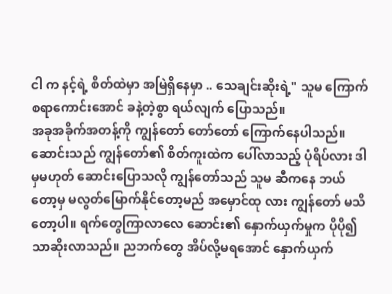ငါ က နင့်ရဲ့ စိတ်ထဲမှာ အမြဲရှိနေမှာ .. သေချင်းဆိုးရဲ့" သူမ ကြောက်စရာကောင်းအောင် ခနဲ့တဲ့စွာ ရယ်လျက် ပြောသည်။
အခုအခိုက်အတန့်ကို ကျွန်တော် တော်တော် ကြောက်နေပါသည်။ ဆောင်းသည် ကျွန်တော်၏ စိတ်ကူးထဲက ပေါ်လာသည့် ပုံရိပ်လား ဒါမှမဟုတ် ဆောင်းပြောသလို ကျွန်တော်သည် သူမ ဆီကနေ ဘယ်တော့မှ မလွတ်မြောက်နိုင်တော့မည် အမှောင်ထု လား ကျွန်တော် မသိတော့ပါ။ ရက်တွေကြာလာလေ ဆောင်း၏ နှောက်ယှက်မှုက ပိုပို၍ သာဆိုးလာသည်။ ညဘက်တွေ အိပ်လို့မရအောင် နှောက်ယှက်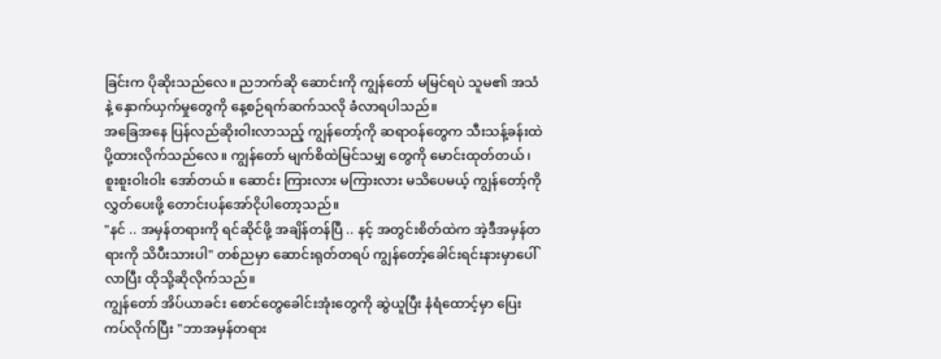ခြင်းက ပိုဆိုးသည်လေ။ ညဘက်ဆို ဆောင်းကို ကျွန်တော် မမြင်ရပဲ သူမ၏ အသံနဲ့ နှောက်ယှက်မှုတွေကို နေ့စဉ်ရက်ဆက်သလို ခံလာရပါသည်။
အခြေအနေ ပြန်လည်ဆိုးဝါးလာသည့် ကျွန်တော့်ကို ဆရာဝန်တွေက သီးသန့်ခန်းထဲပို့ထားလိုက်သည်လေ။ ကျွန်တော် မျက်စိထဲမြင်သမျှ တွေကို မောင်းထုတ်တယ်၊ စူးစူးဝါးဝါး အော်တယ်။ ဆောင်း ကြားလား မကြားလား မသိပေမယ့် ကျွန်တော့်ကို လွှတ်ပေးဖို့ တောင်းပန်အော်ငိုပါတော့သည်။
"နင် .. အမှန်တရားကို ရင်ဆိုင်ဖို့ အချိန်တန်ပြီ .. နင့် အတွင်းစိတ်ထဲက အဲ့ဒီအမှန်တရားကို သိပီးသားပါ" တစ်ညမှာ ဆောင်းရုတ်တရပ် ကျွန်တော့်ခေါင်းရင်းနားမှာပေါ်လာပြီး ထိုသို့ဆိုလိုက်သည်။
ကျွန်တော် အိပ်ယာခင်း စောင်တွေခေါင်းအုံးတွေကို ဆွဲယူပြီး နံရံထောင့်မှာ ပြေးကပ်လိုက်ပြီး "ဘာအမှန်တရား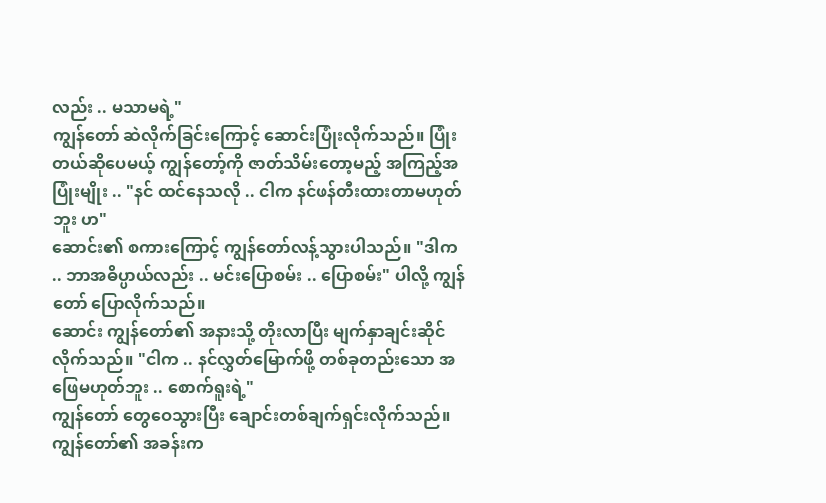လည်း .. မသာမရဲ့"
ကျွန်တော် ဆဲလိုက်ခြင်းကြောင့် ဆောင်းပြုံးလိုက်သည်။ ပြုံးတယ်ဆိုပေမယ့် ကျွန်တော့်ကို ဇာတ်သိမ်းတော့မည့် အကြည့်အပြုံးမျိုး .. "နင် ထင်နေသလို .. ငါက နင်ဖန်တီးထားတာမဟုတ်ဘူး ဟ"
ဆောင်း၏ စကားကြောင့် ကျွန်တော်လန့်သွားပါသည်။ "ဒါက .. ဘာအဓိပ္ပာယ်လည်း .. မင်းပြောစမ်း .. ပြောစမ်း" ပါလို့ ကျွန်တော် ပြောလိုက်သည်။
ဆောင်း ကျွန်တော်၏ အနားသို့ တိုးလာပြီး မျက်နှာချင်းဆိုင်လိုက်သည်။ "ငါက .. နင်လွှတ်မြောက်ဖို့ တစ်ခုတည်းသော အဖြေမဟုတ်ဘူး .. စောက်ရူးရဲ့"
ကျွန်တော် တွေဝေသွားပြီး ချောင်းတစ်ချက်ရှင်းလိုက်သည်။ ကျွန်တော်၏ အခန်းက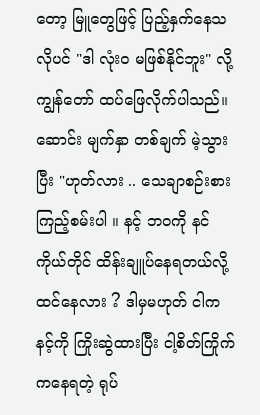တော့ မြူတွေဖြင့် ပြည့်နှက်နေသလိုပင် "ဒါ လုံး၀ မဖြစ်နိုင်ဘူး" လို့ ကျွန်တော် ထပ်ဖြေလိုက်ပါသည်။
ဆောင်း မျက်နှာ တစ်ချက် မဲ့သွားပြီး "ဟုတ်လား .. သေချာစဉ်းစားကြည့်စမ်းပါ ။ နင့် ဘ၀ကို နင်ကိုယ်တိုင် ထိန်းချူပ်နေရတယ်လို့ ထင်နေလား ? ဒါမှမဟုတ် ငါက နင့်ကို ကြိုးဆွဲထားပြီး ငါ့စိတ်ကြိုက် ကနေရတဲ့ ရုပ်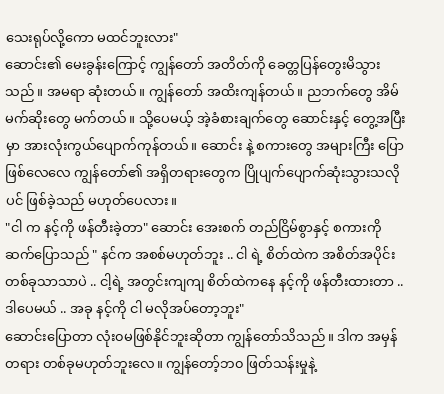သေးရုပ်လို့ကော မထင်ဘူးလား"
ဆောင်း၏ မေးခွန်းကြောင့် ကျွန်တော် အတိတ်ကို ခေတ္တပြန်တွေးမိသွားသည်။ အမရာ ဆုံးတယ်။ ကျွန်တော် အထိးကျန်တယ်။ ညဘက်တွေ အိမ်မက်ဆိုးတွေ မက်တယ်။ သို့ပေမယ့် အဲ့ခံစားချက်တွေ ဆောင်းနှင့် တွေ့အပြီးမှာ အားလုံးကွယ်ပျောက်ကုန်တယ်။ ဆောင်း နဲ့ စကားတွေ အများကြီး ပြောဖြစ်လေလေ ကျွန်တော်၏ အရှိတရားတွေက ပြိုပျက်ပျောက်ဆုံးသွားသလိုပင် ဖြစ်ခဲ့သည် မဟုတ်ပေလား။
"ငါ က နင့်ကို ဖန်တီးခဲ့တာ" ဆောင်း အေးစက် တည်ငြိမ်စွာနှင့် စကားကိုဆက်ပြောသည် " နင်က အစစ်မဟုတ်ဘူး .. ငါ ရဲ့ စိတ်ထဲက အစိတ်အပိုင်းတစ်ခုသာသာပဲ .. ငါ့ရဲ့ အတွင်းကျကျ စိတ်ထဲကနေ နင့်ကို ဖန်တီးထားတာ .. ဒါပေမယ် .. အခု နင့်ကို ငါ မလိုအပ်တော့ဘူး"
ဆောင်းပြောတာ လုံး၀မဖြစ်နိုင်ဘူးဆိုတာ ကျွန်တော်သိသည်။ ဒါက အမှန်တရား တစ်ခုမဟုတ်ဘူးလေ။ ကျွန်တော့်ဘ၀ ဖြတ်သန်းမှုနဲ့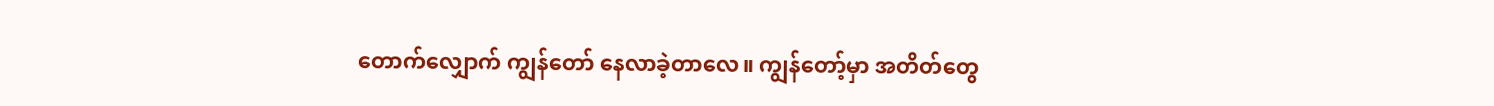တောက်လျှောက် ကျွန်တော် နေလာခဲ့တာလေ။ ကျွန်တော့်မှာ အတိတ်တွေ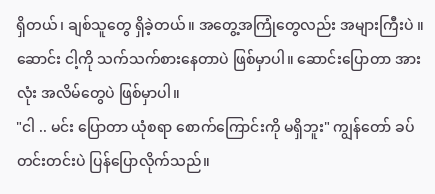ရှိတယ်၊ ချစ်သူတွေ ရှိခဲ့တယ်။ အတွေ့အကြုံတွေလည်း အများကြီးပဲ ။ ဆောင်း ငါ့ကို သက်သက်စားနေတာပဲ ဖြစ်မှာပါ။ ဆောင်းပြောတာ အားလုံး အလိမ်တွေပဲ ဖြစ်မှာပါ။
"ငါ .. မင်း ပြောတာ ယုံစရာ စောက်ကြောင်းကို မရှိဘူး" ကျွန်တော် ခပ်တင်းတင်းပဲ ပြန်ပြောလိုက်သည်။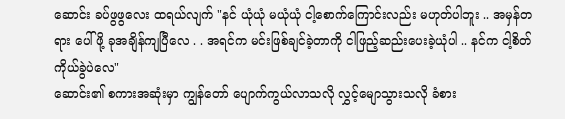ဆောင်း ခပ်ဖွဖွလေး ထရယ်လျက် "နင် ယုံယုံ မယုံယုံ ငါ့စောက်ကြောင်းလည်း မဟုတ်ပါဘူး .. အမှန်တရား ပေါ်ဖို့ ခုအချိန်ကျပြီလေ . . အရင်က မင်းဖြစ်ချင်ခဲ့တာကို ငါဖြည့်ဆည်းပေးခဲ့ယုံပါ .. နင်က ငါ့စိတ်ကိုယ်ခွဲပဲလေ"
ဆောင်း၏ စကားအဆုံးမှာ ကျွန်တော် ပျောက်ကွယ်လာသလို လွှင့်မျောသွားသလို ခံစား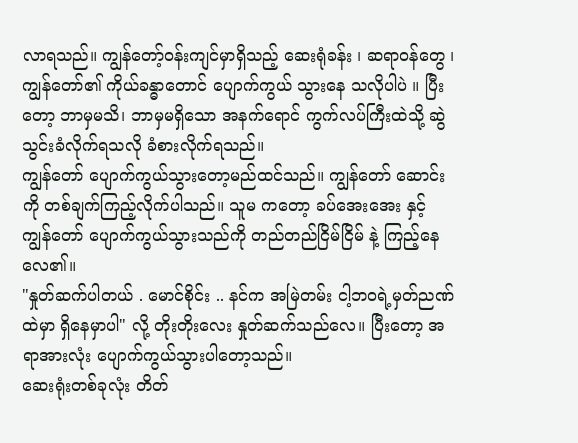လာရသည်။ ကျွန်တော့်ဝန်းကျင်မှာရှိသည့် ဆေးရုံခန်း ၊ ဆရာဝန်တွေ ၊ ကျွန်တော်၏ ကိုယ်ခန္ဓာတောင် ပျောက်ကွယ် သွားနေ သလိုပါပဲ ။ ပြီးတော့ ဘာမှမသိ၊ ဘာမှမရှိသော အနက်ရောင် ကွက်လပ်ကြီးထဲသို့ ဆွဲသွင်းခံလိုက်ရသလို ခံစားလိုက်ရသည်။
ကျွန်တော် ပျောက်ကွယ်သွားတော့မည်ထင်သည်။ ကျွန်တော် ဆောင်းကို တစ်ချက်ကြည့်လိုက်ပါသည်။ သူမ ကတော့ ခပ်အေးအေး နှင့် ကျွန်တော် ပျောက်ကွယ်သွားသည်ကို တည်တည်ငြိမ်ငြိမ် နဲ့ ကြည့်နေလေ၏။
"နှုတ်ဆက်ပါတယ် . မောင်စိုင်း .. နင်က အမြဲတမ်း ငါ့ဘ၀ရဲ့မှတ်ညဏ်ထဲမှာ ရှိနေမှာပါ" လို့ တိုးတိုးလေး နှုတ်ဆက်သည်လေ။ ပြီးတော့ အရာအားလုံး ပျောက်ကွယ်သွားပါတော့သည်။
ဆေးရုံးတစ်ခုလုံး တိတ်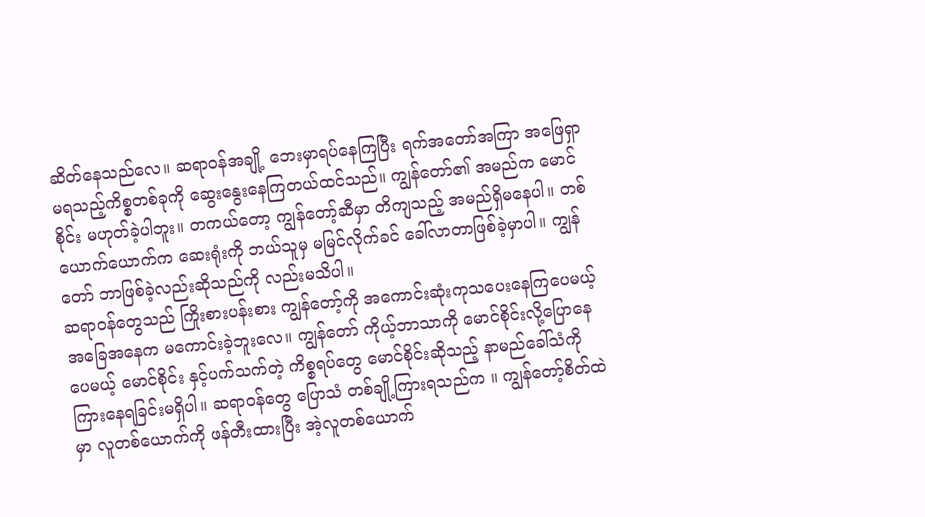ဆိတ်နေသည်လေ။ ဆရာဝန်အချို့ ဘေးမှာရပ်နေကြပြီး ရက်အတော်အကြာ အဖြေရှာမရသည့်ကိစ္စတစ်ခုကို ဆွေးနွေးနေကြတယ်ထင်သည်။ ကျွန်တော်၏ အမည်က မောင်စိုင်း မဟုတ်ခဲ့ပါဘူး။ တကယ်တော့ ကျွန်တော့်ဆီမှာ တိကျသည့် အမည်ရှိမနေပါ။ တစ်ယောက်ယောက်က ဆေးရုံးကို ဘယ်သူမှ မမြင်လိုက်ခင် ခေါ်လာတာဖြစ်ခဲ့မှာပါ။ ကျွန်တော် ဘာဖြစ်ခဲ့လည်းဆိုသည်ကို လည်းမသိပါ။
ဆရာဝန်တွေသည် ကြိုးစားပန်းစား ကျွန်တော့်ကို အကောင်းဆုံးကုသပေးနေကြပေမယ့် အခြေအနေက မကောင်းခဲ့ဘူးလေ။ ကျွန်တော် ကိုယ့်ဘာသာကို မောင်စိုင်းလို့ပြောနေပေမယ့် မောင်စိုင်း နှင့်ပက်သက်တဲ့ ကိစ္စရပ်တွေ မောင်စိုင်းဆိုသည့် နာမည်ခေါ်သံကို ကြားနေရခြင်းမရှိပါ။ ဆရာဝန်တွေ ပြောသံ တစ်ချို့ကြားရသည်က ။ ကျွန်တော့်စိတ်ထဲမှာ လူတစ်ယောက်ကို ဖန်တီးထားပြီး အဲ့လူတစ်ယောက်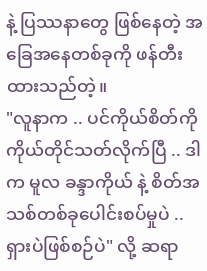နဲ့ ပြဿနာတွေ ဖြစ်နေတဲ့ အခြေအနေတစ်ခုကို ဖန်တီးထားသည်တဲ့။
"လူနာက .. ပင်ကိုယ်စိတ်ကို ကိုယ်တိုင်သတ်လိုက်ပြီ .. ဒါက မူလ ခန္ဒာကိုယ် နဲ့ စိတ်အသစ်တစ်ခုပေါင်းစပ်မှုပဲ .. ရှားပဲဖြစ်စဉ်ပဲ" လို့ ဆရာ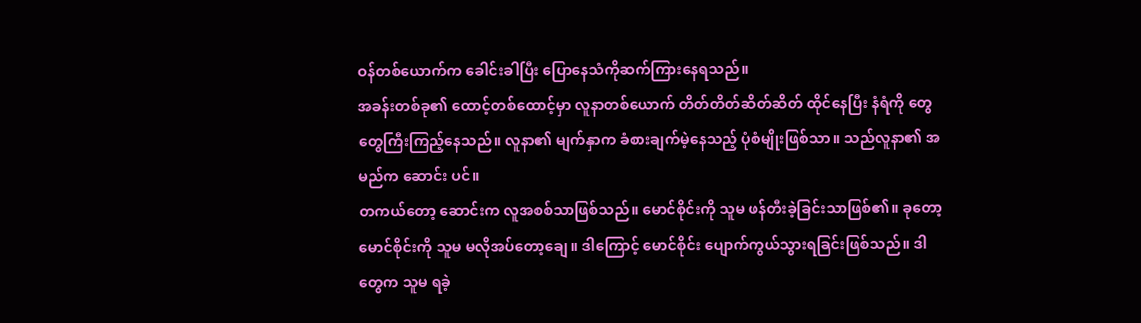ဝန်တစ်ယောက်က ခေါင်းခါပြီး ပြောနေသံကိုဆက်ကြားနေရသည်။
အခန်းတစ်ခု၏ ထောင့်တစ်ထောင့်မှာ လူနာတစ်ယောက် တိတ်တိတ်ဆိတ်ဆိတ် ထိုင်နေပြီး နံရံကို တွေတွေကြီးကြည့်နေသည်။ လူနာ၏ မျက်နှာက ခံစားချက်မဲ့နေသည့် ပုံစံမျိုးဖြစ်သာ။ သည်လူနာ၏ အမည်က ဆောင်း ပင်။
တကယ်တော့ ဆောင်းက လူအစစ်သာဖြစ်သည်။ မောင်စိုင်းကို သူမ ဖန်တီးခဲ့ခြင်းသာဖြစ်၏။ ခုတော့ မောင်စိုင်းကို သူမ မလိုအပ်တော့ချေ။ ဒါကြောင့် မောင်စိုင်း ပျောက်ကွယ်သွားရခြင်းဖြစ်သည်။ ဒါတွေက သူမ ရခဲ့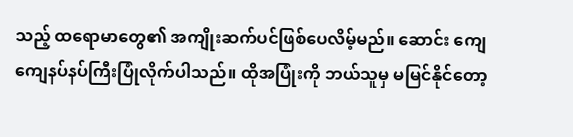သည့် ထရောမာတွေ၏ အကျိုးဆက်ပင်ဖြစ်ပေလိမ့်မည်။ ဆောင်း ကျေကျေနပ်နပ်ကြီးပြုံလိုက်ပါသည်။ ထိုအပြုံးကို ဘယ်သူမှ မမြင်နိုင်တော့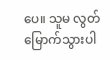ပေ။ သူမ လွတ်မြောက်သွားပါ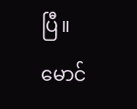ပြီ။ မောင်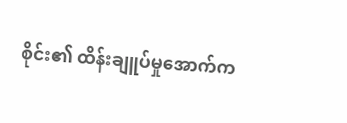စိုင်း၏ ထိန်းချူပ်မှုအောက်က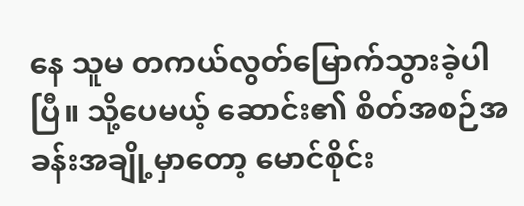နေ သူမ တကယ်လွတ်မြောက်သွားခဲ့ပါပြီ။ သို့ပေမယ့် ဆောင်း၏ စိတ်အစဉ်အခန်းအချို့မှာတော့ မောင်စိုင်း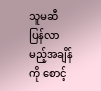သူမဆီ ပြန်လာမည့်အချိန်ကို စောင့်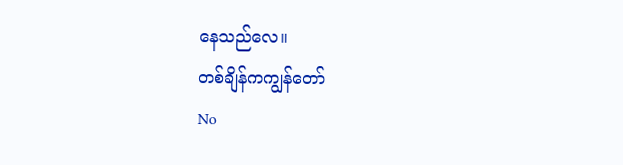နေသည်လေ။
တစ်ချိန်ကကျွန်တော်
No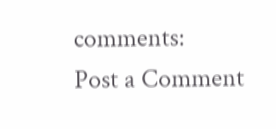comments:
Post a Comment